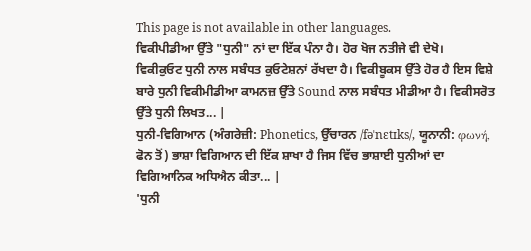This page is not available in other languages.
ਵਿਕੀਪੀਡੀਆ ਉੱਤੇ "ਧੁਨੀ" ਨਾਂ ਦਾ ਇੱਕ ਪੰਨਾ ਹੈ। ਹੋਰ ਖੋਜ ਨਤੀਜੇ ਵੀ ਦੇਖੋ।
ਵਿਕੀਕੁਓਟ ਧੁਨੀ ਨਾਲ ਸਬੰਧਤ ਕੁਓਟੇਸ਼ਨਾਂ ਰੱਖਦਾ ਹੈ। ਵਿਕੀਬੂਕਸ ਉੱਤੇ ਹੋਰ ਹੈ ਇਸ ਵਿਸ਼ੇ ਬਾਰੇ ਧੁਨੀ ਵਿਕੀਮੀਡੀਆ ਕਾਮਨਜ਼ ਉੱਤੇ Sound ਨਾਲ ਸਬੰਧਤ ਮੀਡੀਆ ਹੈ। ਵਿਕੀਸਰੋਤ ਉੱਤੇ ਧੁਨੀ ਲਿਖਤ... |
ਧੁਨੀ-ਵਿਗਿਆਨ (ਅੰਗਰੇਜ਼ੀ: Phonetics, ਉੱਚਾਰਨ /fəˈnɛtɪks/, ਯੂਨਾਨੀ: φωνή, ਫੋਨ ਤੋਂ) ਭਾਸ਼ਾ ਵਿਗਿਆਨ ਦੀ ਇੱਕ ਸ਼ਾਖਾ ਹੈ ਜਿਸ ਵਿੱਚ ਭਾਸ਼ਾਈ ਧੁਨੀਆਂ ਦਾ ਵਿਗਿਆਨਿਕ ਅਧਿਐਨ ਕੀਤਾ... |
'ਧੁਨੀ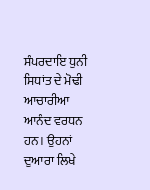ਸੰਪਰਦਾਇ ਧੁਨੀ ਸਿਧਾਂਤ ਦੇ ਮੋਢੀ ਆਚਾਰੀਆ ਆਨੰਦ ਵਰਧਨ ਹਨ। ਉਹਨਾਂ ਦੁਆਰਾ ਲਿਖੇ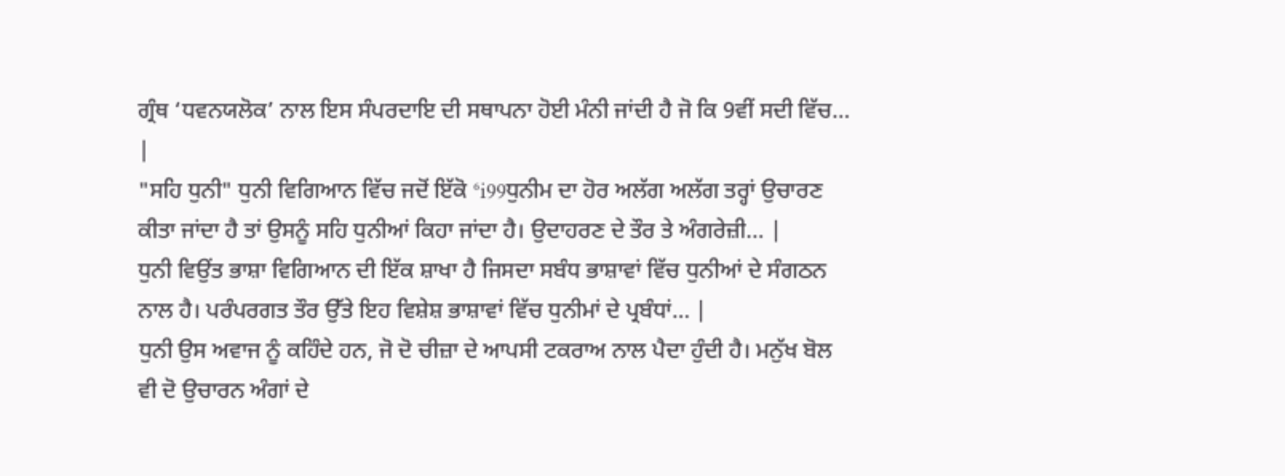ਗ੍ਰੰਥ ‘ਧਵਨਯਲੋਕ’ ਨਾਲ ਇਸ ਸੰਪਰਦਾਇ ਦੀ ਸਥਾਪਨਾ ਹੋਈ ਮੰਨੀ ਜਾਂਦੀ ਹੈ ਜੋ ਕਿ 9ਵੀਂ ਸਦੀ ਵਿੱਚ... |
"ਸਹਿ ਧੁਨੀ" ਧੁਨੀ ਵਿਗਿਆਨ ਵਿੱਚ ਜਦੋਂ ਇੱਕੋ ⁶i99ਧੁਨੀਮ ਦਾ ਹੋਰ ਅਲੱਗ ਅਲੱਗ ਤਰ੍ਹਾਂ ਉਚਾਰਣ ਕੀਤਾ ਜਾਂਦਾ ਹੈ ਤਾਂ ਉਸਨੂੰ ਸਹਿ ਧੁਨੀਆਂ ਕਿਹਾ ਜਾਂਦਾ ਹੈ। ਉਦਾਹਰਣ ਦੇ ਤੌਰ ਤੇ ਅੰਗਰੇਜ਼ੀ... |
ਧੁਨੀ ਵਿਉਂਤ ਭਾਸ਼ਾ ਵਿਗਿਆਨ ਦੀ ਇੱਕ ਸ਼ਾਖਾ ਹੈ ਜਿਸਦਾ ਸਬੰਧ ਭਾਸ਼ਾਵਾਂ ਵਿੱਚ ਧੁਨੀਆਂ ਦੇ ਸੰਗਠਨ ਨਾਲ ਹੈ। ਪਰੰਪਰਗਤ ਤੌਰ ਉੱਤੇ ਇਹ ਵਿਸ਼ੇਸ਼ ਭਾਸ਼ਾਵਾਂ ਵਿੱਚ ਧੁਨੀਮਾਂ ਦੇ ਪ੍ਰਬੰਧਾਂ... |
ਧੁਨੀ ਉਸ ਅਵਾਜ ਨੂੰ ਕਹਿੰਦੇ ਹਨ, ਜੋ ਦੋ ਚੀਜ਼ਾ ਦੇ ਆਪਸੀ ਟਕਰਾਅ ਨਾਲ ਪੈਦਾ ਹੁੰਦੀ ਹੈ। ਮਨੁੱਖ ਬੋਲ ਵੀ ਦੋ ਉਚਾਰਨ ਅੰਗਾਂ ਦੇ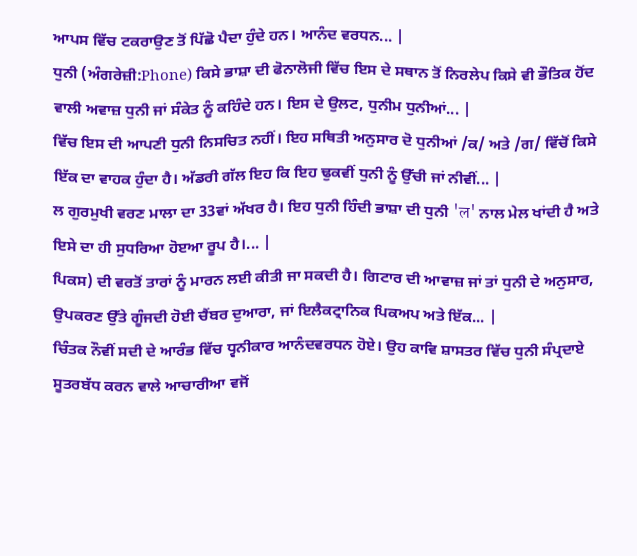ਆਪਸ ਵਿੱਚ ਟਕਰਾਉਣ ਤੋਂ ਪਿੱਛੋ ਪੈਦਾ ਹੁੰਦੇ ਹਨ। ਆਨੰਦ ਵਰਧਨ... |
ਧੁਨੀ (ਅੰਗਰੇਜ਼ੀ:Phone) ਕਿਸੇ ਭਾਸ਼ਾ ਦੀ ਫੋਨਾਲੋਜੀ ਵਿੱਚ ਇਸ ਦੇ ਸਥਾਨ ਤੋਂ ਨਿਰਲੇਪ ਕਿਸੇ ਵੀ ਭੌਤਿਕ ਹੋਂਦ ਵਾਲੀ ਅਵਾਜ਼ ਧੁਨੀ ਜਾਂ ਸੰਕੇਤ ਨੂੰ ਕਹਿੰਦੇ ਹਨ। ਇਸ ਦੇ ਉਲਟ, ਧੁਨੀਮ ਧੁਨੀਆਂ... |
ਵਿੱਚ ਇਸ ਦੀ ਆਪਣੀ ਧੁਨੀ ਨਿਸਚਿਤ ਨਹੀਂ। ਇਹ ਸਥਿਤੀ ਅਨੁਸਾਰ ਦੋ ਧੁਨੀਆਂ /ਕ/ ਅਤੇ /ਗ/ ਵਿੱਚੋਂ ਕਿਸੇ ਇੱਕ ਦਾ ਵਾਹਕ ਹੁੰਦਾ ਹੈ। ਅੱਡਰੀ ਗੱਲ ਇਹ ਕਿ ਇਹ ਢੁਕਵੀਂ ਧੁਨੀ ਨੂੰ ਉੱਚੀ ਜਾਂ ਨੀਵੀਂ... |
ਲ ਗੁਰਮੁਖੀ ਵਰਣ ਮਾਲਾ ਦਾ 33ਵਾਂ ਅੱਖਰ ਹੈ। ਇਹ ਧੁਨੀ ਹਿੰਦੀ ਭਾਸ਼ਾ ਦੀ ਧੁਨੀ 'ल' ਨਾਲ ਮੇਲ ਖਾਂਦੀ ਹੈ ਅਤੇ ਇਸੇ ਦਾ ਹੀ ਸੁਧਰਿਆ ਹੋੲਆ ਰੂਪ ਹੈ।... |
ਪਿਕਸ) ਦੀ ਵਰਤੋਂ ਤਾਰਾਂ ਨੂੰ ਮਾਰਨ ਲਈ ਕੀਤੀ ਜਾ ਸਕਦੀ ਹੈ। ਗਿਟਾਰ ਦੀ ਆਵਾਜ਼ ਜਾਂ ਤਾਂ ਧੁਨੀ ਦੇ ਅਨੁਸਾਰ, ਉਪਕਰਣ ਉੱਤੇ ਗੂੰਜਦੀ ਹੋਈ ਚੈਂਬਰ ਦੁਆਰਾ, ਜਾਂ ਇਲੈਕਟ੍ਰਾਨਿਕ ਪਿਕਅਪ ਅਤੇ ਇੱਕ... |
ਚਿੰਤਕ ਨੌਵੀਂ ਸਦੀ ਦੇ ਆਰੰਭ ਵਿੱਚ ਧ੍ਵਨੀਕਾਰ ਆਨੰਦਵਰਧਨ ਹੋਏ। ਉਹ ਕਾਵਿ ਸ਼ਾਸਤਰ ਵਿੱਚ ਧੁਨੀ ਸੰਪ੍ਰਦਾਏ ਸੂਤਰਬੱਧ ਕਰਨ ਵਾਲੇ ਆਚਾਰੀਆ ਵਜੋਂ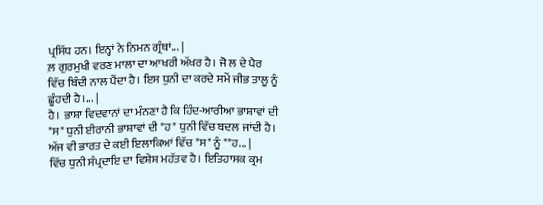ਪ੍ਰਸਿੱਧ ਹਨ। ਇਨ੍ਹਾਂ ਨੇ ਨਿਮਨ ਗ੍ਰੰਥਾਂ... |
ਲ਼ ਗੁਰਮੁਖੀ ਵਰਣ ਮਾਲਾ ਦਾ ਆਖਰੀ ਅੱਖਰ ਹੈ। ਜੋ ਲ ਦੇ ਪੈਰ ਵਿੱਚ ਬਿੰਦੀ ਨਾਲ ਪੈਂਦਾ ਹੈ। ਇਸ ਧੁਨੀ ਦਾ ਕਰਦੇ ਸਮੇਂ ਜੀਭ ਤਾਲੂ ਨੂੰ ਛੂੰਹਦੀ ਹੈ।... |
ਹੈ। ਭਾਸ਼ਾ ਵਿਦਵਾਨਾਂ ਦਾ ਮੰਨਣਾ ਹੈ ਕਿ ਹਿੰਦ-ਆਰੀਆ ਭਾਸ਼ਾਵਾਂ ਦੀ "ਸ" ਧੁਨੀ ਈਰਾਨੀ ਭਾਸ਼ਾਵਾਂ ਦੀ "ਹ" ਧੁਨੀ ਵਿੱਚ ਬਦਲ ਜਾਂਦੀ ਹੈ। ਅੱਜ ਵੀ ਭਾਰਤ ਦੇ ਕਈ ਇਲਾਕਿਆਂ ਵਿੱਚ "ਸ" ਨੂੰ ""ਹ... |
ਵਿੱਚ ਧੁਨੀ ਸੰਪ੍ਰਦਾਇ ਦਾ ਵਿਸ਼ੇਸ਼ ਮਹੱਤਵ ਹੈ। ਇਤਿਹਾਸਕ ਕ੍ਰਮ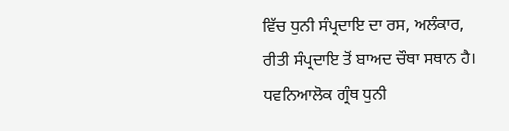ਵਿੱਚ ਧੁਨੀ ਸੰਪ੍ਰਦਾਇ ਦਾ ਰਸ, ਅਲੰਕਾਰ, ਰੀਤੀ ਸੰਪ੍ਰਦਾਇ ਤੋਂ ਬਾਅਦ ਚੌਥਾ ਸਥਾਨ ਹੈ। ਧਵਨਿਆਲੋਕ ਗ੍ਰੰਥ ਧੁਨੀ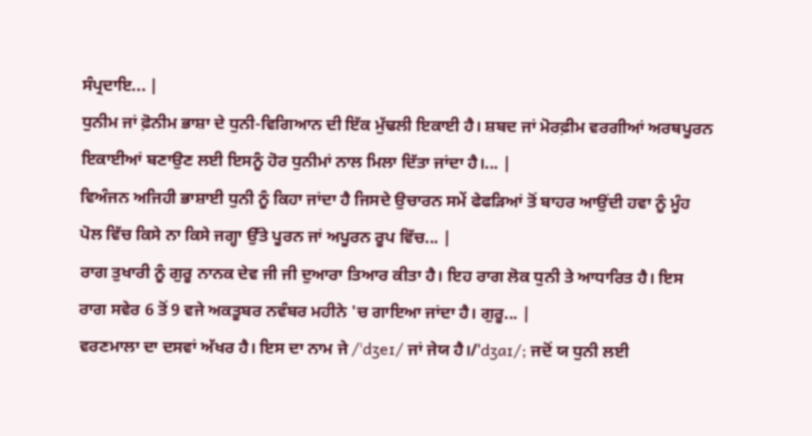ਸੰਪ੍ਰਦਾਇ... |
ਧੁਨੀਮ ਜਾਂ ਫ਼ੋਨੀਮ ਭਾਸ਼ਾ ਦੇ ਧੁਨੀ-ਵਿਗਿਆਨ ਦੀ ਇੱਕ ਮੁੱਢਲੀ ਇਕਾਈ ਹੈ। ਸ਼ਬਦ ਜਾਂ ਮੋਰਫ਼ੀਮ ਵਰਗੀਆਂ ਅਰਥਪੂਰਨ ਇਕਾਈਆਂ ਬਣਾਉਣ ਲਈ ਇਸਨੂੰ ਹੋਰ ਧੁਨੀਮਾਂ ਨਾਲ ਮਿਲਾ ਦਿੱਤਾ ਜਾਂਦਾ ਹੈ।... |
ਵਿਅੰਜਨ ਅਜਿਹੀ ਭਾਸ਼ਾਈ ਧੁਨੀ ਨੂੰ ਕਿਹਾ ਜਾਂਦਾ ਹੈ ਜਿਸਦੇ ਉਚਾਰਨ ਸਮੇਂ ਫੇਫੜਿਆਂ ਤੋਂ ਬਾਹਰ ਆਉਂਦੀ ਹਵਾ ਨੂੰ ਮੂੰਹ ਪੋਲ ਵਿੱਚ ਕਿਸੇ ਨਾ ਕਿਸੇ ਜਗ੍ਹਾ ਉੱਤੇ ਪੂਰਨ ਜਾਂ ਅਪੂਰਨ ਰੂਪ ਵਿੱਚ... |
ਰਾਗ ਤੁਖਾਰੀ ਨੂੰ ਗੁਰੂ ਨਾਨਕ ਦੇਵ ਜੀ ਜੀ ਦੁਆਰਾ ਤਿਆਰ ਕੀਤਾ ਹੈ। ਇਹ ਰਾਗ ਲੋਕ ਧੁਨੀ ਤੇ ਆਧਾਰਿਤ ਹੈ। ਇਸ ਰਾਗ ਸਵੇਰ 6 ਤੋਂ 9 ਵਜੇ ਅਕਤੂਬਰ ਨਵੰਬਰ ਮਹੀਨੇ 'ਚ ਗਾਇਆ ਜਾਂਦਾ ਹੈ। ਗੁਰੂ... |
ਵਰਣਮਾਲਾ ਦਾ ਦਸਵਾਂ ਅੱਖਰ ਹੈ। ਇਸ ਦਾ ਨਾਮ ਜੇ /ˈdʒeɪ/ ਜਾਂ ਜੇਯ ਹੈ।/ˈdʒaɪ/; ਜਦੋਂ ਯ ਧੁਨੀ ਲਈ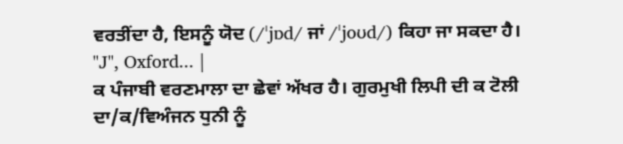ਵਰਤੀਂਦਾ ਹੈ, ਇਸਨੂੰ ਯੋਦ (/ˈjɒd/ ਜਾਂ /ˈjoʊd/) ਕਿਹਾ ਜਾ ਸਕਦਾ ਹੈ। "J", Oxford... |
ਕ ਪੰਜਾਬੀ ਵਰਣਮਾਲਾ ਦਾ ਛੇਵਾਂ ਅੱਖਰ ਹੈ। ਗੁਰਮੁਖੀ ਲਿਪੀ ਦੀ ਕ ਟੋਲੀ ਦਾ/ਕ/ਵਿਅੰਜਨ ਧੁਨੀ ਨੂੰ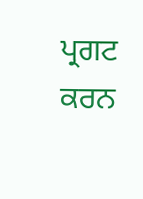ਪ੍ਰਗਟ ਕਰਨ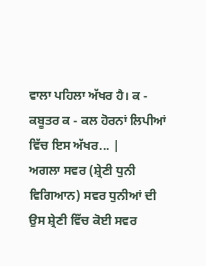ਵਾਲਾ ਪਹਿਲਾ ਅੱਖਰ ਹੈ। ਕ - ਕਬੂਤਰ ਕ - ਕਲ ਹੋਰਨਾਂ ਲਿਪੀਆਂ ਵਿੱਚ ਇਸ ਅੱਖਰ... |
ਅਗਲਾ ਸਵਰ (ਸ਼੍ਰੇਣੀ ਧੁਨੀ ਵਿਗਿਆਨ) ਸਵਰ ਧੁਨੀਆਂ ਦੀ ਉਸ ਸ਼੍ਰੇਣੀ ਵਿੱਚ ਕੋਈ ਸਵਰ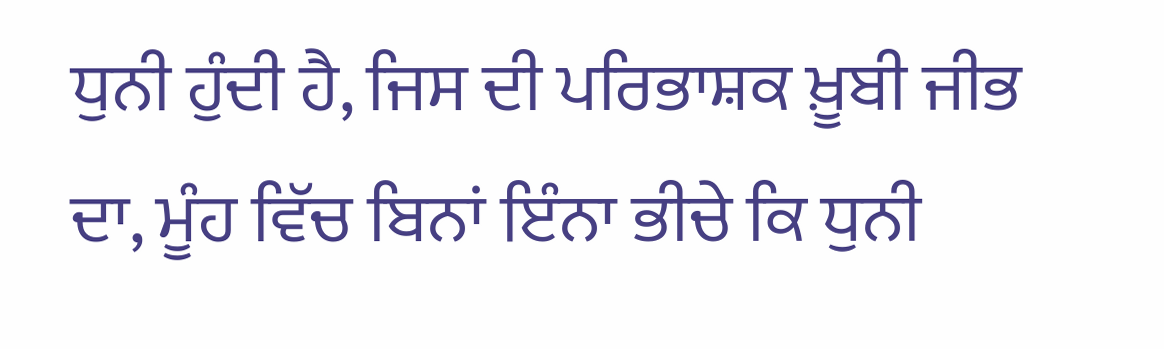ਧੁਨੀ ਹੁੰਦੀ ਹੈ, ਜਿਸ ਦੀ ਪਰਿਭਾਸ਼ਕ ਖ਼ੂਬੀ ਜੀਭ ਦਾ, ਮੂੰਹ ਵਿੱਚ ਬਿਨਾਂ ਇੰਨਾ ਭੀਚੇ ਕਿ ਧੁਨੀ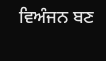ਵਿਅੰਜਨ ਬਣ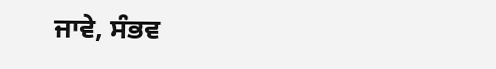ਜਾਵੇ, ਸੰਭਵ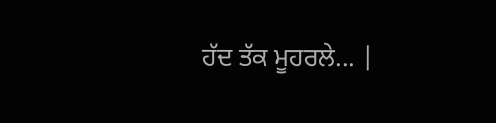ਹੱਦ ਤੱਕ ਮੂਹਰਲੇ... |